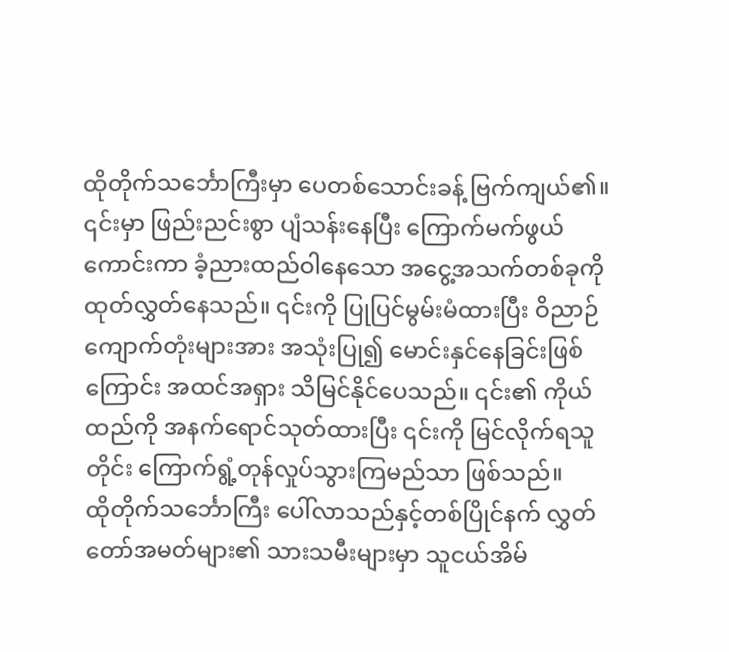ထိုတိုက်သင်္ဘောကြီးမှာ ပေတစ်သောင်းခန့် ဗြက်ကျယ်၏။ ၎င်းမှာ ဖြည်းညင်းစွာ ပျံသန်းနေပြီး ကြောက်မက်ဖွယ်ကောင်းကာ ခံ့ညားထည်ဝါနေသော အငွေ့အသက်တစ်ခုကို ထုတ်လွှတ်နေသည်။ ၎င်းကို ပြုပြင်မွမ်းမံထားပြီး ဝိညာဉ်ကျောက်တုံးများအား အသုံးပြု၍ မောင်းနှင်နေခြင်းဖြစ်ကြောင်း အထင်အရှား သိမြင်နိုင်ပေသည်။ ၎င်း၏ ကိုယ်ထည်ကို အနက်ရောင်သုတ်ထားပြီး ၎င်းကို မြင်လိုက်ရသူတိုင်း ကြောက်ရွံ့တုန်လှုပ်သွားကြမည်သာ ဖြစ်သည်။
ထိုတိုက်သင်္ဘောကြီး ပေါ်လာသည်နှင့်တစ်ပြိုင်နက် လွှတ်တော်အမတ်များ၏ သားသမီးများမှာ သူငယ်အိမ်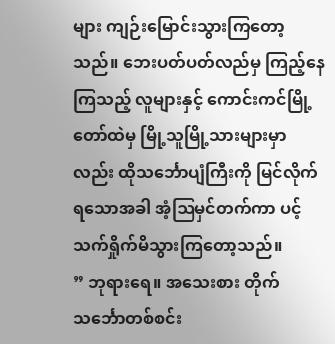များ ကျဉ်းမြောင်းသွားကြတော့သည်။ ဘေးပတ်ပတ်လည်မှ ကြည့်နေကြသည့် လူများနှင့် ကောင်းကင်မြို့တော်ထဲမှ မြို့သူမြို့သားများမှာလည်း ထိုသင်္ဘောပျံကြီးကို မြင်လိုက်ရသောအခါ အံ့ဩမှင်တက်ကာ ပင့်သက်ရှိုက်မိသွားကြတော့သည်။
” ဘုရားရေ။ အသေးစား တိုက်သင်္ဘောတစ်စင်း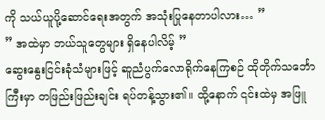ကို သယ်ယူပို့ဆောင်ရေးအတွက် အသုံးပြုနေတာပါလား… ”
” အထဲမှာ ဘယ်သူတွေများ ရှိနေပါလိမ့် ”
ဆွေးနွေးငြင်းခုံသံများဖြင့် ဆူညံပွက်လောရိုက်နေကြစဉ် ထိုတိုက်သင်္ဘောကြီးမှာ တဖြည်းဖြည်းချင်း ရပ်တန့်သွား၏။ ထို့နောက် ၎င်းထဲမှ အဖြူ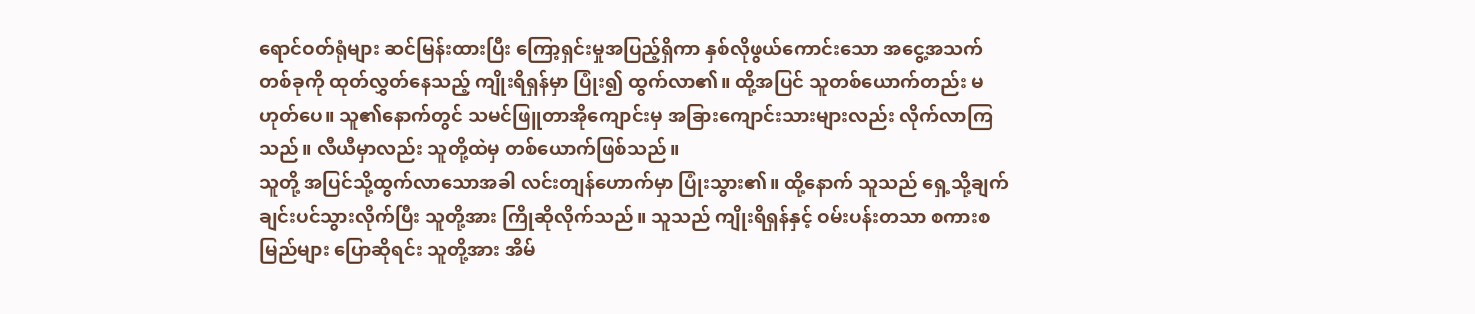ရောင်ဝတ်ရုံများ ဆင်မြန်းထားပြီး ကြော့ရှင်းမှုအပြည့်ရှိကာ နှစ်လိုဖွယ်ကောင်းသော အငွေ့အသက်တစ်ခုကို ထုတ်လွှတ်နေသည့် ကျိုးရိရှန်မှာ ပြုံး၍ ထွက်လာ၏။ ထို့အပြင် သူတစ်ယောက်တည်း မဟုတ်ပေ။ သူ၏နောက်တွင် သမင်ဖြူတာအိုကျောင်းမှ အခြားကျောင်းသားများလည်း လိုက်လာကြသည်။ လီယီမှာလည်း သူတို့ထဲမှ တစ်ယောက်ဖြစ်သည်။
သူတို့ အပြင်သို့ထွက်လာသောအခါ လင်းတျန်ဟောက်မှာ ပြုံးသွား၏။ ထို့နောက် သူသည် ရှေ့သို့ချက်ချင်းပင်သွားလိုက်ပြီး သူတို့အား ကြိုဆိုလိုက်သည်။ သူသည် ကျိုးရိရှန်နှင့် ဝမ်းပန်းတသာ စကားစမြည်များ ပြောဆိုရင်း သူတို့အား အိမ်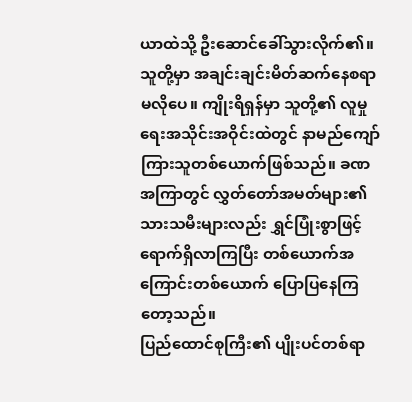ယာထဲသို့ ဦးဆောင်ခေါ်သွားလိုက်၏။
သူတို့မှာ အချင်းချင်းမိတ်ဆက်နေစရာ မလိုပေ။ ကျိုးရိရှန်မှာ သူတို့၏ လူမှုရေးအသိုင်းအဝိုင်းထဲတွင် နာမည်ကျော်ကြားသူတစ်ယောက်ဖြစ်သည်။ ခဏအကြာတွင် လွှတ်တော်အမတ်များ၏ သားသမီးများလည်း ရွှင်ပြုံးစွာဖြင့် ရောက်ရှိလာကြပြီး တစ်ယောက်အကြောင်းတစ်ယောက် ပြောပြနေကြတော့သည်။
ပြည်ထောင်စုကြီး၏ ပျိုးပင်တစ်ရာ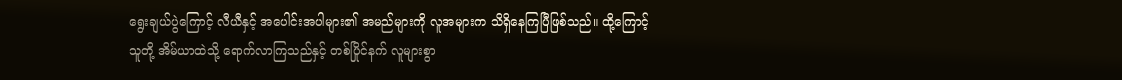ရွေးချယ်ပွဲကြောင့် လီယီနှင့် အပေါင်းအပါများ၏ အမည်များကို လူအများက သိရှိနေကြပြီဖြစ်သည်။ ထို့ကြောင့် သူတို့ အိမ်ယာထဲသို့ ရောက်လာကြသည်နှင့် တစ်ပြိုင်နက် လူများစွာ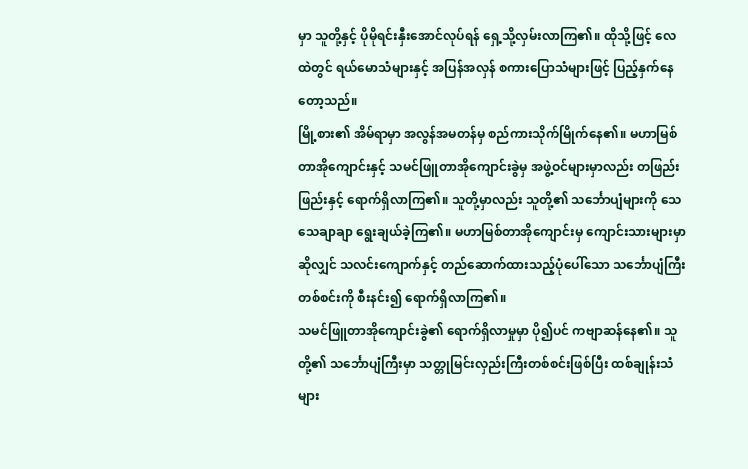မှာ သူတို့နှင့် ပိုမိုရင်းနှီးအောင်လုပ်ရန် ရှေ့သို့လှမ်းလာကြ၏။ ထိုသို့ဖြင့် လေထဲတွင် ရယ်မောသံများနှင့် အပြန်အလှန် စကားပြောသံများဖြင့် ပြည့်နှက်နေတော့သည်။
မြို့စား၏ အိမ်ရာမှာ အလွန်အမတန်မှ စည်ကားသိုက်မြိုက်နေ၏။ မဟာမြစ်တာအိုကျောင်းနှင့် သမင်ဖြူတာအိုကျောင်းခွဲမှ အဖွဲ့ဝင်များမှာလည်း တဖြည်းဖြည်းနှင့် ရောက်ရှိလာကြ၏။ သူတို့မှာလည်း သူတို့၏ သင်္ဘောပျံများကို သေသေချာချာ ရွေးချယ်ခဲ့ကြ၏။ မဟာမြစ်တာအိုကျောင်းမှ ကျောင်းသားများမှာဆိုလျှင် သလင်းကျောက်နှင့် တည်ဆောက်ထားသည့်ပုံပေါ်သော သင်္ဘောပျံကြီးတစ်စင်းကို စီးနင်း၍ ရောက်ရှိလာကြ၏။
သမင်ဖြူတာအိုကျောင်းခွဲ၏ ရောက်ရှိလာမှုမှာ ပို၍ပင် ကဗျာဆန်နေ၏။ သူတို့၏ သင်္ဘောပျံကြီးမှာ သတ္တုမြင်းလှည်းကြီးတစ်စင်းဖြစ်ပြီး ထစ်ချုန်းသံများ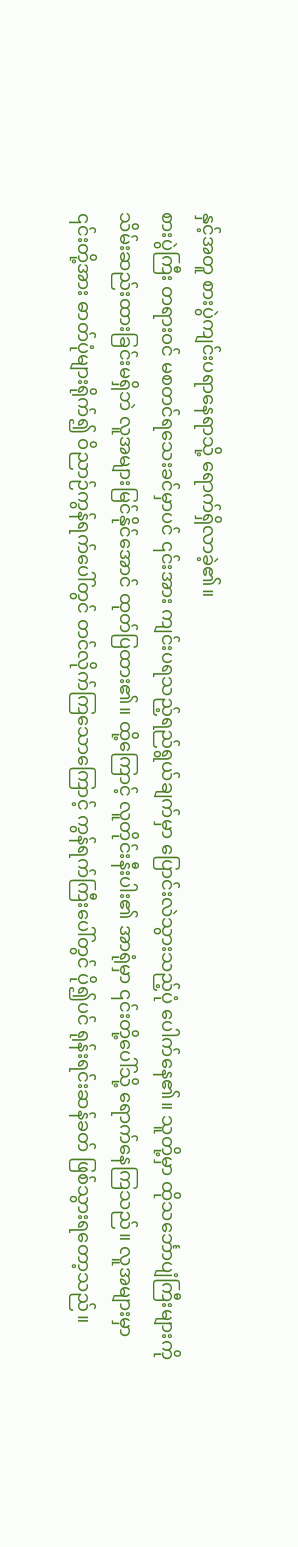နှင့်အတူ စားပွဲကျင်းပရာနေရာသို့ ရောက်ရှိလာခဲ့၏။
စားပွဲကြီး တရားဝင် မစတင်ရသေးခင်မှာပင် ၎င်းအား ကျင်းပရသည့်ရည်ရွယ်ချက်မှာ ပြောင်းလဲသွားသည့်ပုံ ပေါက်နေ၏။ သူတို့မှာ ထိုသင်္ဘောပျံကြီးများကို သိမ်းဆည်းထားခြင်းမရှိဘဲ လူအများမြင်နိုင်အောင် ထုတ်ပြထား၏။ ထို့ကြောင့် လူတိုင်းနီးပါး၏ အာရုံမှာ ၎င်းတို့ပေါ်သို့ ရောက်နေကြသည်။ လူအများမှာ ၎င်းတို့အား ဓာတ်ပုံများရိုက်၍ ဝိညာဉ်ကွန်ရက်ပေါ်တွင် တင်လိုက်ကြသောကြောင့် ကွန်ရက်ကြီးပေါ်တွင် ပို၍ပင် ရုန်းရင်းဆန်ခတ် ဖြစ်သွားရတော့သည်။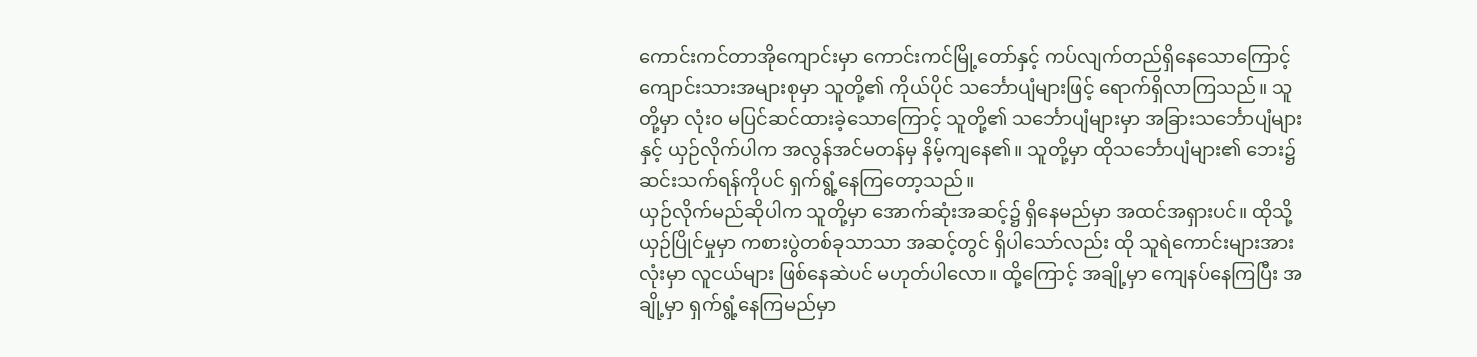ကောင်းကင်တာအိုကျောင်းမှာ ကောင်းကင်မြို့တော်နှင့် ကပ်လျက်တည်ရှိနေသောကြောင့် ကျောင်းသားအများစုမှာ သူတို့၏ ကိုယ်ပိုင် သင်္ဘောပျံများဖြင့် ရောက်ရှိလာကြသည်။ သူတို့မှာ လုံးဝ မပြင်ဆင်ထားခဲ့သောကြောင့် သူတို့၏ သင်္ဘောပျံများမှာ အခြားသင်္ဘောပျံများနှင့် ယှဉ်လိုက်ပါက အလွန်အင်မတန်မှ နိမ့်ကျနေ၏။ သူတို့မှာ ထိုသင်္ဘောပျံများ၏ ဘေး၌ ဆင်းသက်ရန်ကိုပင် ရှက်ရွံ့နေကြတော့သည်။
ယှဉ်လိုက်မည်ဆိုပါက သူတို့မှာ အောက်ဆုံးအဆင့်၌ ရှိနေမည်မှာ အထင်အရှားပင်။ ထိုသို့ယှဉ်ပြိုင်မှုမှာ ကစားပွဲတစ်ခုသာသာ အဆင့်တွင် ရှိပါသော်လည်း ထို သူရဲကောင်းများအားလုံးမှာ လူငယ်များ ဖြစ်နေဆဲပင် မဟုတ်ပါလော။ ထို့ကြောင့် အချို့မှာ ကျေနပ်နေကြပြီး အချို့မှာ ရှက်ရွံ့နေကြမည်မှာ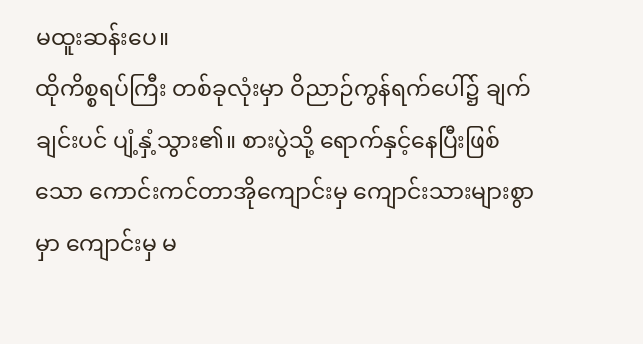မထူးဆန်းပေ။
ထိုကိစ္စရပ်ကြီး တစ်ခုလုံးမှာ ဝိညာဉ်ကွန်ရက်ပေါ်၌ ချက်ချင်းပင် ပျံ့နှံ့သွား၏။ စားပွဲသို့ ရောက်နှင့်နေပြီးဖြစ်သော ကောင်းကင်တာအိုကျောင်းမှ ကျောင်းသားများစွာမှာ ကျောင်းမှ မ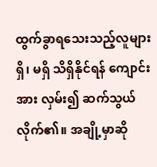ထွက်ခွာရသေးသည့်လူများ ရှိ၊ မရှိ သိရှိနိုင်ရန် ကျောင်းအား လှမ်း၍ ဆက်သွယ်လိုက်၏။ အချို့မှာဆို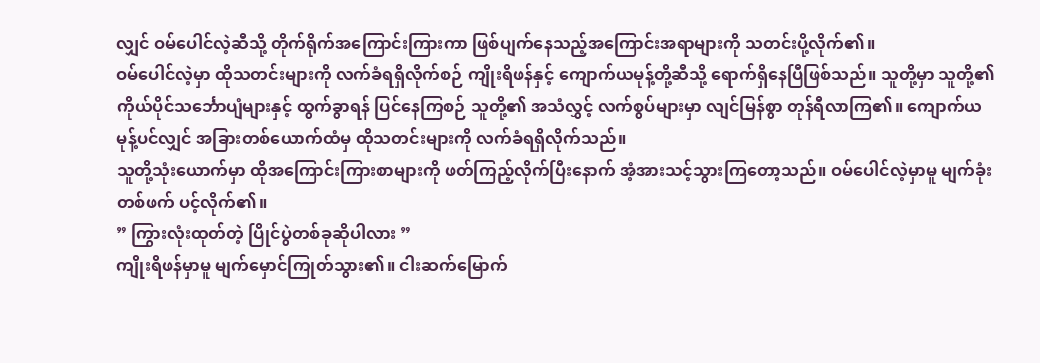လျှင် ဝမ်ပေါင်လဲ့ဆီသို့ တိုက်ရိုက်အကြောင်းကြားကာ ဖြစ်ပျက်နေသည့်အကြောင်းအရာများကို သတင်းပို့လိုက်၏။
ဝမ်ပေါင်လဲ့မှာ ထိုသတင်းများကို လက်ခံရရှိလိုက်စဉ် ကျိုးရိဖန်နှင့် ကျောက်ယမုန့်တို့ဆီသို့ ရောက်ရှိနေပြီဖြစ်သည်။ သူတို့မှာ သူတို့၏ ကိုယ်ပိုင်သင်္ဘောပျံများနှင့် ထွက်ခွာရန် ပြင်နေကြစဉ် သူတို့၏ အသံလွှင့် လက်စွပ်များမှာ လျင်မြန်စွာ တုန်ရီလာကြ၏။ ကျောက်ယမုန့်ပင်လျှင် အခြားတစ်ယောက်ထံမှ ထိုသတင်းများကို လက်ခံရရှိလိုက်သည်။
သူတို့သုံးယောက်မှာ ထိုအကြောင်းကြားစာများကို ဖတ်ကြည့်လိုက်ပြီးနောက် အံ့အားသင့်သွားကြတော့သည်။ ဝမ်ပေါင်လဲ့မှာမူ မျက်ခုံးတစ်ဖက် ပင့်လိုက်၏။
” ကြွားလုံးထုတ်တဲ့ ပြိုင်ပွဲတစ်ခုဆိုပါလား ”
ကျိုးရိဖန်မှာမူ မျက်မှောင်ကြုတ်သွား၏။ ငါးဆက်မြောက်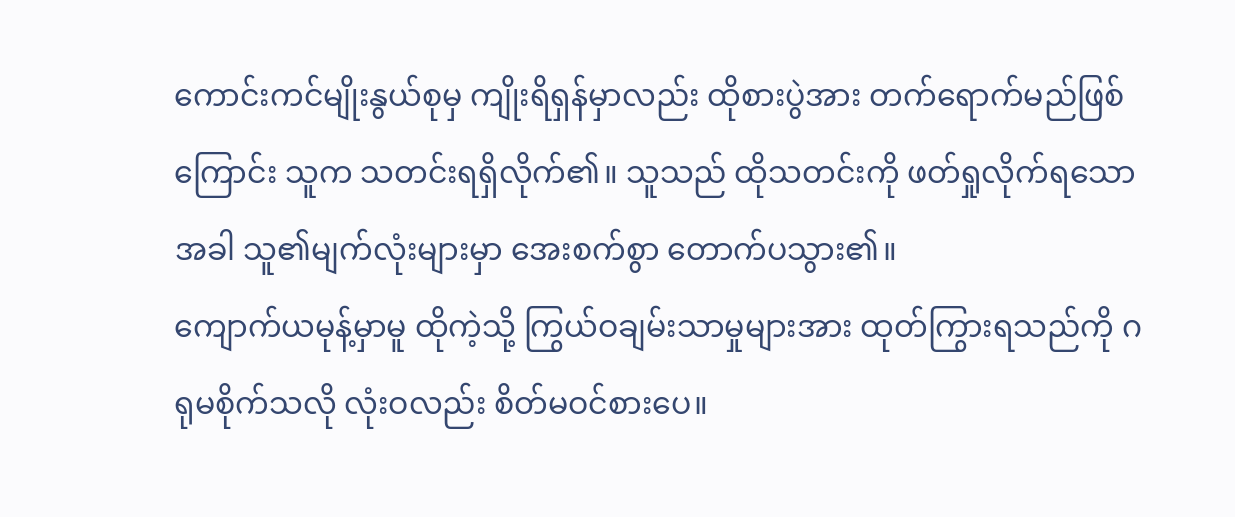ကောင်းကင်မျိုးနွယ်စုမှ ကျိုးရိရှန်မှာလည်း ထိုစားပွဲအား တက်ရောက်မည်ဖြစ်ကြောင်း သူက သတင်းရရှိလိုက်၏။ သူသည် ထိုသတင်းကို ဖတ်ရှုလိုက်ရသောအခါ သူ၏မျက်လုံးများမှာ အေးစက်စွာ တောက်ပသွား၏။
ကျောက်ယမုန့်မှာမူ ထိုကဲ့သို့ ကြွယ်ဝချမ်းသာမှုများအား ထုတ်ကြွားရသည်ကို ဂရုမစိုက်သလို လုံးဝလည်း စိတ်မဝင်စားပေ။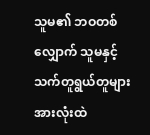သူမ၏ ဘဝတစ်လျှောက် သူမနှင့် သက်တူရွယ်တူများ အားလုံးထဲ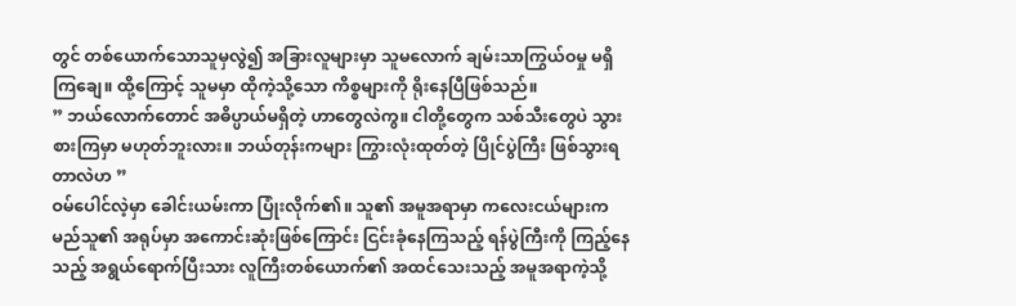တွင် တစ်ယောက်သောသူမှလွဲ၍ အခြားလူများမှာ သူမလောက် ချမ်းသာကြွယ်ဝမှု မရှိကြချေ။ ထို့ကြောင့် သူမမှာ ထိုကဲ့သို့သော ကိစ္စများကို ရိုးနေပြီဖြစ်သည်။
” ဘယ်လောက်တောင် အဓိပ္ပာယ်မရှိတဲ့ ဟာတွေလဲကွ။ ငါတို့တွေက သစ်သီးတွေပဲ သွားစားကြမှာ မဟုတ်ဘူးလား။ ဘယ်တုန်းကများ ကြွားလုံးထုတ်တဲ့ ပြိုင်ပွဲကြီး ဖြစ်သွားရတာလဲဟ ”
ဝမ်ပေါင်လဲ့မှာ ခေါင်းယမ်းကာ ပြုံးလိုက်၏။ သူ၏ အမူအရာမှာ ကလေးငယ်များက မည်သူ၏ အရုပ်မှာ အကောင်းဆုံးဖြစ်ကြောင်း ငြင်းခုံနေကြသည့် ရန်ပွဲကြီးကို ကြည့်နေသည့် အရွယ်ရောက်ပြီးသား လူကြီးတစ်ယောက်၏ အထင်သေးသည့် အမူအရာကဲ့သို့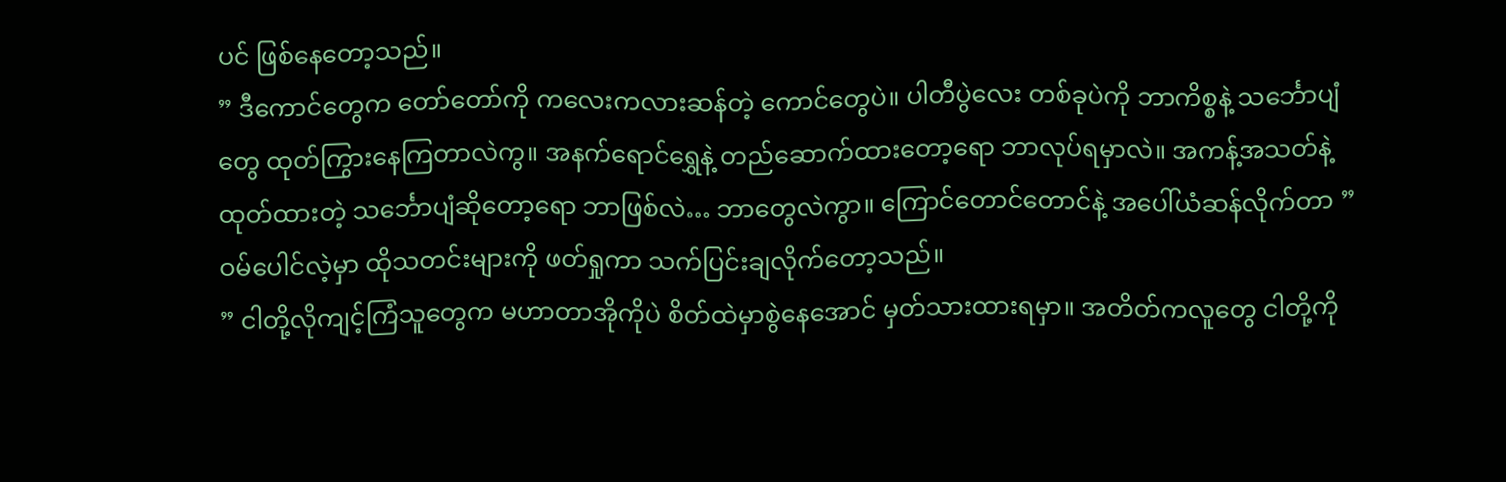ပင် ဖြစ်နေတော့သည်။
” ဒီကောင်တွေက တော်တော်ကို ကလေးကလားဆန်တဲ့ ကောင်တွေပဲ။ ပါတီပွဲလေး တစ်ခုပဲကို ဘာကိစ္စနဲ့ သင်္ဘောပျံတွေ ထုတ်ကြွားနေကြတာလဲကွ။ အနက်ရောင်ရွှေနဲ့ တည်ဆောက်ထားတော့ရော ဘာလုပ်ရမှာလဲ။ အကန့်အသတ်နဲ့ထုတ်ထားတဲ့ သင်္ဘောပျံဆိုတော့ရော ဘာဖြစ်လဲ… ဘာတွေလဲကွာ။ ကြောင်တောင်တောင်နဲ့ အပေါ်ယံဆန်လိုက်တာ ”
ဝမ်ပေါင်လဲ့မှာ ထိုသတင်းများကို ဖတ်ရှုကာ သက်ပြင်းချလိုက်တော့သည်။
” ငါတို့လိုကျင့်ကြံသူတွေက မဟာတာအိုကိုပဲ စိတ်ထဲမှာစွဲနေအောင် မှတ်သားထားရမှာ။ အတိတ်ကလူတွေ ငါတို့ကို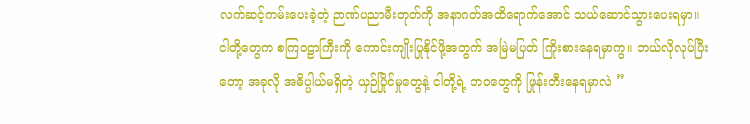လက်ဆင့်ကမ်းပေးခဲ့တဲ့ ဉာဏ်ပညာမီးတုတ်ကို အနာဂတ်အထိရောက်အောင် သယ်ဆောင်သွားပေးရမှာ။ ငါတို့တွေက စကြဝဠာကြီးကို ကောင်းကျိုးပြုနိုင်ဖို့အတွက် အမြဲမပြတ် ကြိုးစားနေရမှာကွ။ ဘယ်လိုလုပ်ပြီးတော့ အခုလို အဓိပ္ပါယ်မရှိတဲ့ ယှဉ်ပြိုင်မှုတွေနဲ့ ငါတို့ရဲ့ ဘဝတွေကို ဖြုန်းတီးနေရမှာလဲ ”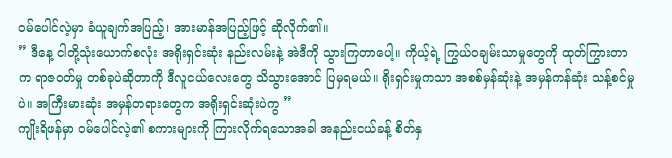ဝမ်ပေါင်လဲ့မှာ ခံယူချက်အပြည့်၊ အားမာန်အပြည့်ဖြင့် ဆိုလိုက်၏။
” ဒီနေ့ ငါတို့သုံးယောက်စလုံး အရိုးရှင်းဆုံး နည်းလမ်းနဲ့ အဲဒီကို သွားကြတာပေါ့။ ကိုယ့်ရဲ့ ကြွယ်ဝချမ်းသာမှုတွေကို ထုတ်ကြွားတာက ရာဇဝတ်မှု တစ်ခုပဲဆိုတာကို ဒီလူငယ်လေးတွေ သိသွားအောင် ပြမှရမယ်။ ရိုးရှင်းမှုကသာ အစစ်မှန်ဆုံးနဲ့ အမှန်ကန်ဆုံး သန့်စင်မှုပဲ။ အကြီးမားဆုံး အမှန်တရားတွေက အရိုးရှင်းဆုံးပဲကွ ”
ကျိုးရိဖန်မှာ ဝမ်ပေါင်လဲ့၏ စကားများကို ကြားလိုက်ရသောအခါ အနည်းငယ်ခန့် စိတ်နှ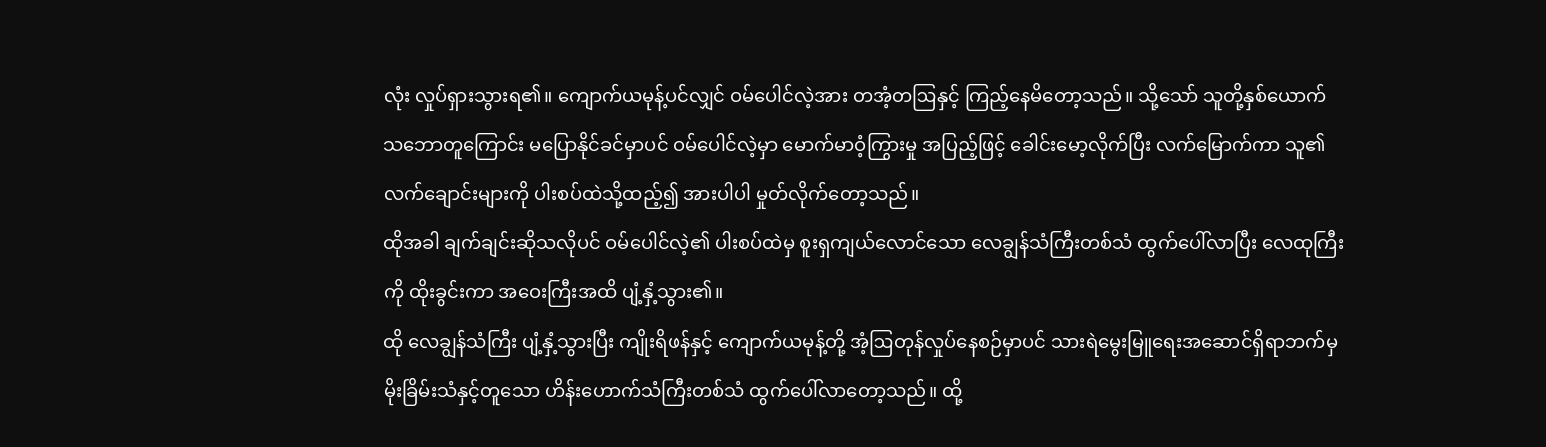လုံး လှုပ်ရှားသွားရ၏။ ကျောက်ယမုန့်ပင်လျှင် ဝမ်ပေါင်လဲ့အား တအံ့တဩနှင့် ကြည့်နေမိတော့သည်။ သို့သော် သူတို့နှစ်ယောက် သဘောတူကြောင်း မပြောနိုင်ခင်မှာပင် ဝမ်ပေါင်လဲ့မှာ မောက်မာဝံ့ကြွားမှု အပြည့်ဖြင့် ခေါင်းမော့လိုက်ပြီး လက်မြောက်ကာ သူ၏လက်ချောင်းများကို ပါးစပ်ထဲသို့ထည့်၍ အားပါပါ မှုတ်လိုက်တော့သည်။
ထိုအခါ ချက်ချင်းဆိုသလိုပင် ဝမ်ပေါင်လဲ့၏ ပါးစပ်ထဲမှ စူးရှကျယ်လောင်သော လေချွန်သံကြီးတစ်သံ ထွက်ပေါ်လာပြီး လေထုကြီးကို ထိုးခွင်းကာ အဝေးကြီးအထိ ပျံ့နှံ့သွား၏။
ထို လေချွန်သံကြီး ပျံ့နှံ့သွားပြီး ကျိုးရိဖန်နှင့် ကျောက်ယမုန့်တို့ အံ့ဩတုန်လှုပ်နေစဉ်မှာပင် သားရဲမွေးမြူရေးအဆောင်ရှိရာဘက်မှ မိုးခြိမ်းသံနှင့်တူသော ဟိန်းဟောက်သံကြီးတစ်သံ ထွက်ပေါ်လာတော့သည်။ ထို့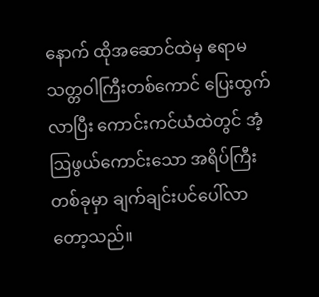နောက် ထိုအဆောင်ထဲမှ ဧရာမ သတ္တဝါကြီးတစ်ကောင် ပြေးထွက်လာပြီး ကောင်းကင်ယံထဲတွင် အံ့ဩဖွယ်ကောင်းသော အရိပ်ကြီးတစ်ခုမှာ ချက်ချင်းပင်ပေါ်လာတော့သည်။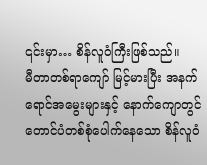၎င်းမှာ… စိန်လူဝံကြီးဖြစ်သည်။
မီတာတစ်ရာကျော် မြင့်မားပြီး အနက်ရောင်အမွေးများနှင့် နောက်ကျောတွင် တောင်ပံတစ်စုံပေါက်နေသော စိန်လူဝံ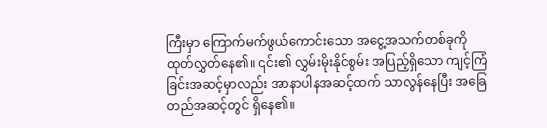ကြီးမှာ ကြောက်မက်ဖွယ်ကောင်းသော အငွေ့အသက်တစ်ခုကို ထုတ်လွှတ်နေ၏။ ၎င်း၏ လွှမ်းမိုးနိုင်စွမ်း အပြည့်ရှိသော ကျင့်ကြံခြင်းအဆင့်မှာလည်း အာနာပါနအဆင့်ထက် သာလွန်နေပြီး အခြေတည်အဆင့်တွင် ရှိနေ၏။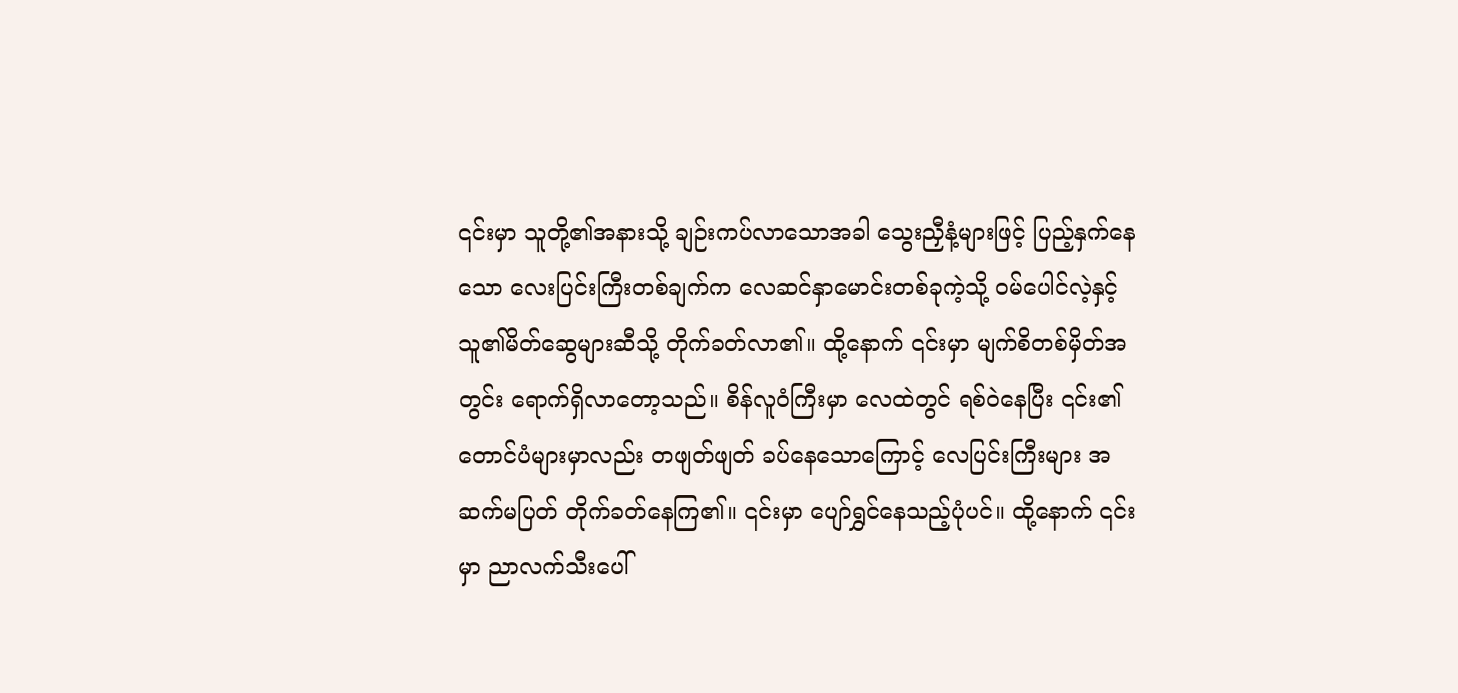၎င်းမှာ သူတို့၏အနားသို့ ချဉ်းကပ်လာသောအခါ သွေးညှီနံ့များဖြင့် ပြည့်နှက်နေသော လေးပြင်းကြီးတစ်ချက်က လေဆင်နှာမောင်းတစ်ခုကဲ့သို့ ဝမ်ပေါင်လဲ့နှင့် သူ၏မိတ်ဆွေများဆီသို့ တိုက်ခတ်လာ၏။ ထို့နောက် ၎င်းမှာ မျက်စိတစ်မှိတ်အတွင်း ရောက်ရှိလာတော့သည်။ စိန်လူဝံကြီးမှာ လေထဲတွင် ရစ်ဝဲနေပြီး ၎င်း၏ တောင်ပံများမှာလည်း တဖျတ်ဖျတ် ခပ်နေသောကြောင့် လေပြင်းကြီးများ အဆက်မပြတ် တိုက်ခတ်နေကြ၏။ ၎င်းမှာ ပျော်ရွှင်နေသည့်ပုံပင်။ ထို့နောက် ၎င်းမှာ ညာလက်သီးပေါ်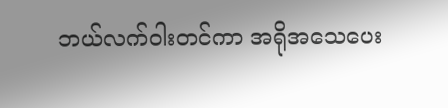ဘယ်လက်ဝါးတင်ကာ အရိုအသေပေး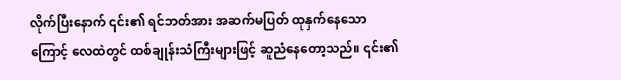လိုက်ပြီးနောက် ၎င်း၏ ရင်ဘတ်အား အဆက်မပြတ် ထုနှက်နေသောကြောင့် လေထဲတွင် ထစ်ချုန်းသံကြီးများဖြင့် ဆူညံနေတော့သည်။ ၎င်း၏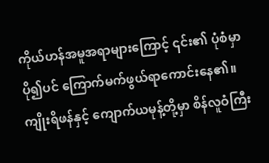ကိုယ်ဟန်အမူအရာများကြောင့် ၎င်း၏ ပုံစံမှာ ပို၍ပင် ကြောက်မက်ဖွယ်ရာကောင်းနေ၏။
ကျိုးရိဖန်နှင့် ကျောက်ယမုန့်တို့မှာ စိန်လူဝံကြီး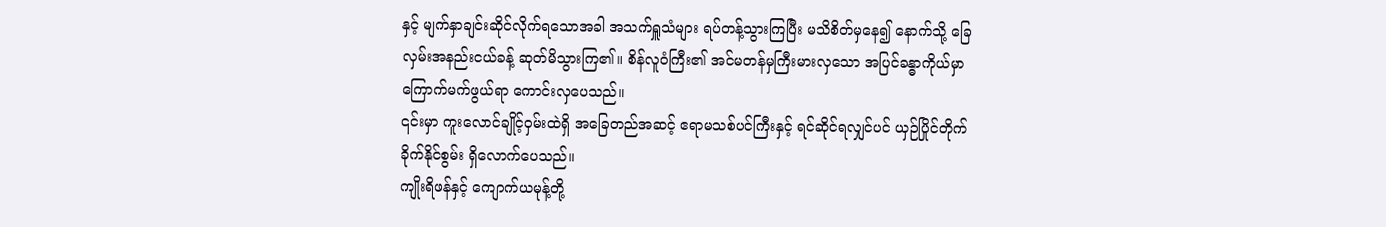နှင့် မျက်နှာချင်းဆိုင်လိုက်ရသောအခါ အသက်ရှူသံများ ရပ်တန့်သွားကြပြီး မသိစိတ်မှနေ၍ နောက်သို့ ခြေလှမ်းအနည်းငယ်ခန့် ဆုတ်မိသွားကြ၏။ စိန်လူဝံကြီး၏ အင်မတန်မှကြီးမားလှသော အပြင်ခန္ဓာကိုယ်မှာ ကြောက်မက်ဖွယ်ရာ ကောင်းလှပေသည်။
၎င်းမှာ ကူးလောင်ချိုင့်ဝှမ်းထဲရှိ အခြေတည်အဆင့် ဧရာမသစ်ပင်ကြီးနှင့် ရင်ဆိုင်ရလျှင်ပင် ယှဉ်ပြိုင်တိုက်ခိုက်နိုင်စွမ်း ရှိလောက်ပေသည်။
ကျိုးရိဖန်နှင့် ကျောက်ယမုန့်တို့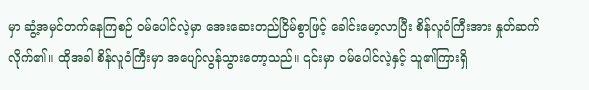မှာ ဆွံ့အမှင်တက်နေကြစဉ် ဝမ်ပေါင်လဲ့မှာ အေးဆေးတည်ငြိမ်စွာဖြင့် ခေါင်းမော့လာပြီး စိန်လူဝံကြီးအား နှုတ်ဆက်လိုက်၏။ ထိုအခါ စိန်လူဝံကြီးမှာ အပျော်လွန်သွားတော့သည်။ ၎င်းမှာ ဝမ်ပေါင်လဲ့နှင့် သူ၏ကြားရှိ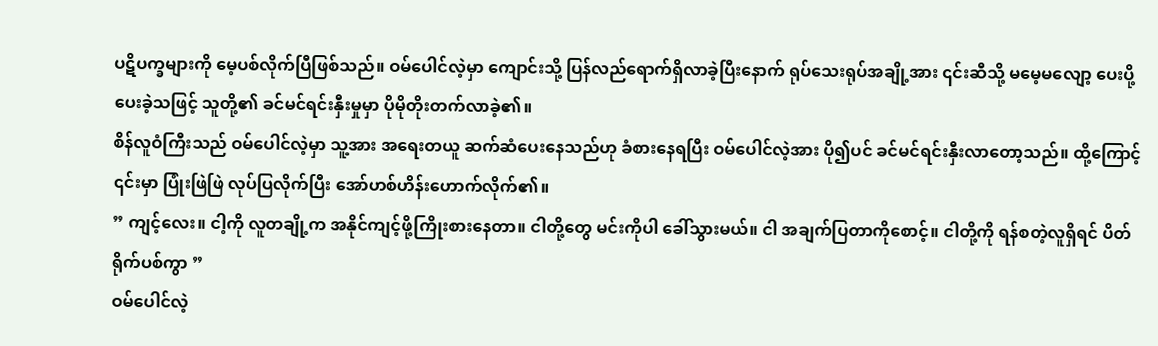ပဋိပက္ခများကို မေ့ပစ်လိုက်ပြီဖြစ်သည်။ ဝမ်ပေါင်လဲ့မှာ ကျောင်းသို့ ပြန်လည်ရောက်ရှိလာခဲ့ပြီးနောက် ရုပ်သေးရုပ်အချို့အား ၎င်းဆီသို့ မမေ့မလျော့ ပေးပို့ပေးခဲ့သဖြင့် သူတို့၏ ခင်မင်ရင်းနှီးမှုမှာ ပိုမိုတိုးတက်လာခဲ့၏။
စိန်လူဝံကြီးသည် ဝမ်ပေါင်လဲ့မှာ သူ့အား အရေးတယူ ဆက်ဆံပေးနေသည်ဟု ခံစားနေရပြီး ဝမ်ပေါင်လဲ့အား ပို၍ပင် ခင်မင်ရင်းနှီးလာတော့သည်။ ထို့ကြောင့် ၎င်းမှာ ပြုံးဖြဲဖြဲ လုပ်ပြလိုက်ပြီး အော်ဟစ်ဟိန်းဟောက်လိုက်၏။
” ကျင့်လေး။ ငါ့ကို လူတချို့က အနိုင်ကျင့်ဖို့ကြိုးစားနေတာ။ ငါတို့တွေ မင်းကိုပါ ခေါ်သွားမယ်။ ငါ အချက်ပြတာကိုစောင့်။ ငါတို့ကို ရန်စတဲ့လူရှိရင် ပိတ်ရိုက်ပစ်ကွာ ”
ဝမ်ပေါင်လဲ့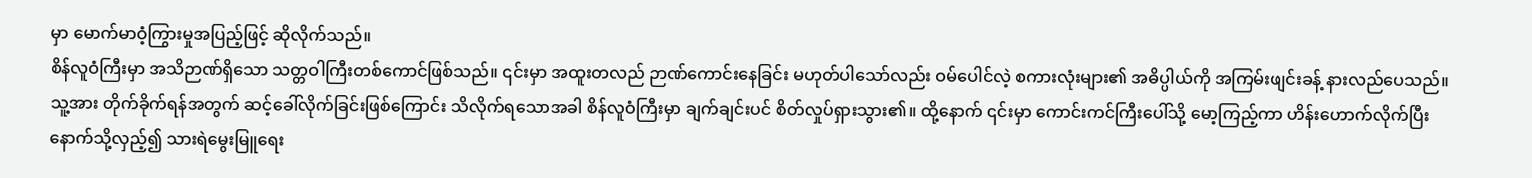မှာ မောက်မာဝံ့ကြွားမှုအပြည့်ဖြင့် ဆိုလိုက်သည်။
စိန်လူဝံကြီးမှာ အသိဉာဏ်ရှိသော သတ္တဝါကြီးတစ်ကောင်ဖြစ်သည်။ ၎င်းမှာ အထူးတလည် ဉာဏ်ကောင်းနေခြင်း မဟုတ်ပါသော်လည်း ဝမ်ပေါင်လဲ့ စကားလုံးများ၏ အဓိပ္ပါယ်ကို အကြမ်းဖျင်းခန့် နားလည်ပေသည်။ သူ့အား တိုက်ခိုက်ရန်အတွက် ဆင့်ခေါ်လိုက်ခြင်းဖြစ်ကြောင်း သိလိုက်ရသောအခါ စိန်လူဝံကြီးမှာ ချက်ချင်းပင် စိတ်လှုပ်ရှားသွား၏။ ထို့နောက် ၎င်းမှာ ကောင်းကင်ကြီးပေါ်သို့ မော့ကြည့်ကာ ဟိန်းဟောက်လိုက်ပြီး နောက်သို့လှည့်၍ သားရဲမွေးမြူရေး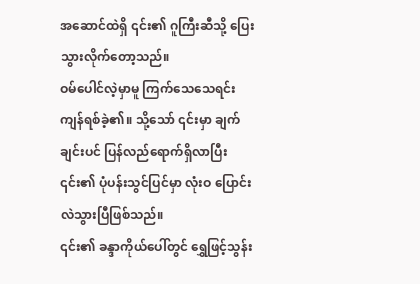အဆောင်ထဲရှိ ၎င်း၏ ဂူကြီးဆီသို့ ပြေးသွားလိုက်တော့သည်။
ဝမ်ပေါင်လဲ့မှာမူ ကြက်သေသေရင်း ကျန်ရစ်ခဲ့၏။ သို့သော် ၎င်းမှာ ချက်ချင်းပင် ပြန်လည်ရောက်ရှိလာပြီး ၎င်း၏ ပုံပန်းသွင်ပြင်မှာ လုံးဝ ပြောင်းလဲသွားပြီဖြစ်သည်။
၎င်း၏ ခန္ဒာကိုယ်ပေါ်တွင် ရွှေဖြင့်သွန်း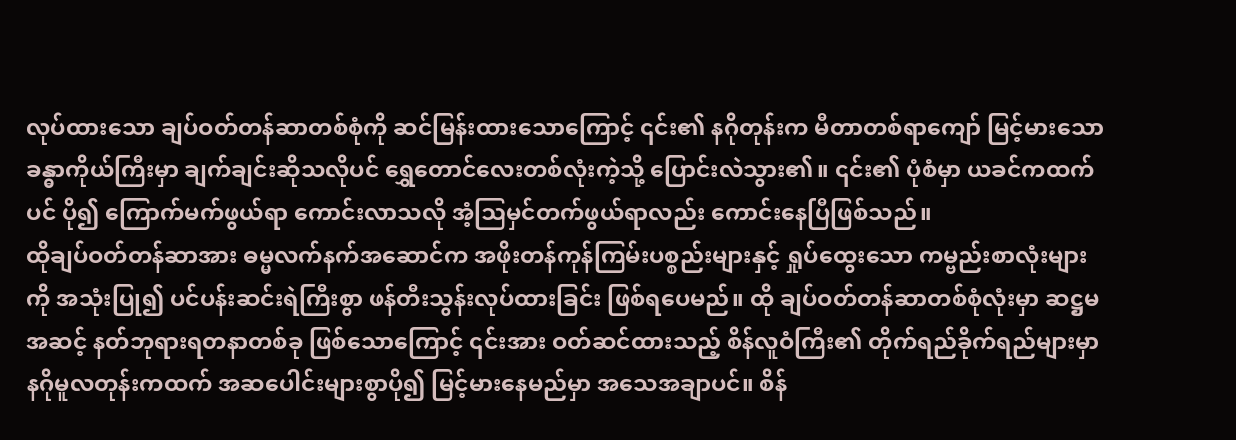လုပ်ထားသော ချပ်ဝတ်တန်ဆာတစ်စုံကို ဆင်မြန်းထားသောကြောင့် ၎င်း၏ နဂိုတုန်းက မီတာတစ်ရာကျော် မြင့်မားသော ခန္ဓာကိုယ်ကြီးမှာ ချက်ချင်းဆိုသလိုပင် ရွှေတောင်လေးတစ်လုံးကဲ့သို့ ပြောင်းလဲသွား၏။ ၎င်း၏ ပုံစံမှာ ယခင်ကထက်ပင် ပို၍ ကြောက်မက်ဖွယ်ရာ ကောင်းလာသလို အံ့ဩမှင်တက်ဖွယ်ရာလည်း ကောင်းနေပြီဖြစ်သည်။
ထိုချပ်ဝတ်တန်ဆာအား ဓမ္မလက်နက်အဆောင်က အဖိုးတန်ကုန်ကြမ်းပစ္စည်းများနှင့် ရှုပ်ထွေးသော ကမ္ဗည်းစာလုံးများကို အသုံးပြု၍ ပင်ပန်းဆင်းရဲကြီးစွာ ဖန်တီးသွန်းလုပ်ထားခြင်း ဖြစ်ရပေမည်။ ထို ချပ်ဝတ်တန်ဆာတစ်စုံလုံးမှာ ဆဋ္ဌမအဆင့် နတ်ဘုရားရတနာတစ်ခု ဖြစ်သောကြောင့် ၎င်းအား ဝတ်ဆင်ထားသည့် စိန်လူဝံကြီး၏ တိုက်ရည်ခိုက်ရည်များမှာ နဂိုမူလတုန်းကထက် အဆပေါင်းများစွာပို၍ မြင့်မားနေမည်မှာ အသေအချာပင်။ စိန်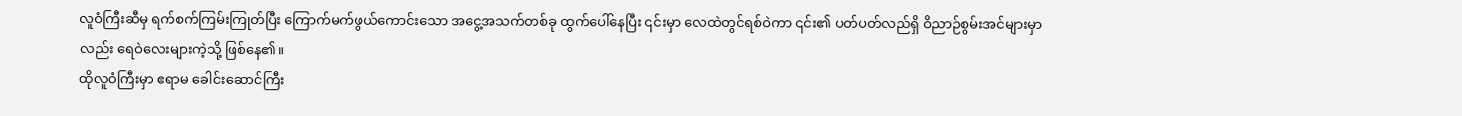လူဝံကြီးဆီမှ ရက်စက်ကြမ်းကြုတ်ပြီး ကြောက်မက်ဖွယ်ကောင်းသော အငွေ့အသက်တစ်ခု ထွက်ပေါ်နေပြီး ၎င်းမှာ လေထဲတွင်ရစ်ဝဲကာ ၎င်း၏ ပတ်ပတ်လည်ရှိ ဝိညာဉ်စွမ်းအင်များမှာလည်း ရေဝဲလေးများကဲ့သို့ ဖြစ်နေ၏။
ထိုလူဝံကြီးမှာ ဧရာမ ခေါင်းဆောင်ကြီး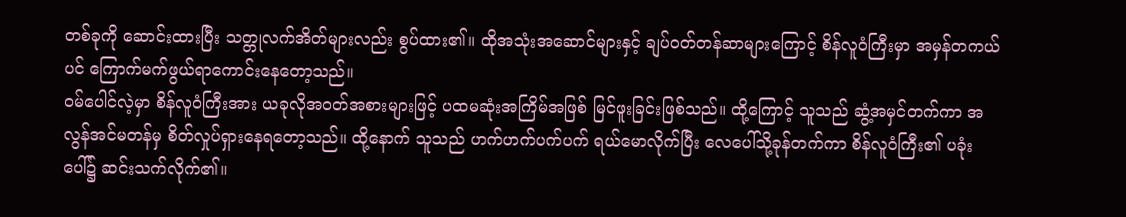တစ်ခုကို ဆောင်းထားပြီး သတ္တုလက်အိတ်များလည်း စွပ်ထား၏။ ထိုအသုံးအဆောင်များနှင့် ချပ်ဝတ်တန်ဆာများကြောင့် စိန်လူဝံကြီးမှာ အမှန်တကယ်ပင် ကြောက်မက်ဖွယ်ရာကောင်းနေတော့သည်။
ဝမ်ပေါင်လဲ့မှာ စိန်လူဝံကြီးအား ယခုလိုအဝတ်အစားများဖြင့် ပထမဆုံးအကြိမ်အဖြစ် မြင်ဖူးခြင်းဖြစ်သည်။ ထို့ကြောင့် သူသည် ဆွံ့အမှင်တက်ကာ အလွန်အင်မတန်မှ စိတ်လှုပ်ရှားနေရတော့သည်။ ထို့နောက် သူသည် ဟက်ဟက်ပက်ပက် ရယ်မောလိုက်ပြီး လေပေါ်သို့ခုန်တက်ကာ စိန်လူဝံကြီး၏ ပခုံးပေါ်၌ ဆင်းသက်လိုက်၏။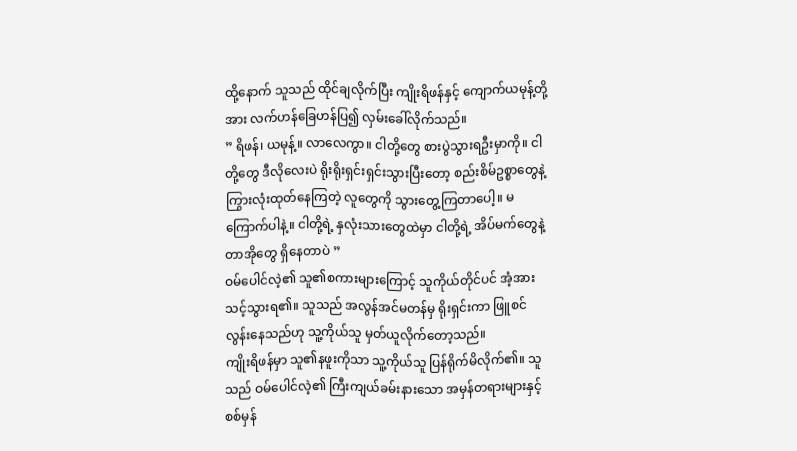ထို့နောက် သူသည် ထိုင်ချလိုက်ပြီး ကျိုးရိဖန်နှင့် ကျောက်ယမုန့်တို့အား လက်ဟန်ခြေဟန်ပြ၍ လှမ်းခေါ်လိုက်သည်။
” ရိဖန်၊ ယမုန့်။ လာလေကွာ။ ငါတို့တွေ စားပွဲသွားရဦးမှာကို။ ငါတို့တွေ ဒီလိုလေးပဲ ရိုးရိုးရှင်းရှင်းသွားပြီးတော့ စည်းစိမ်ဥစ္စာတွေနဲ့ ကြွားလုံးထုတ်နေကြတဲ့ လူတွေကို သွားတွေ့ကြတာပေါ့။ မကြောက်ပါနဲ့။ ငါတို့ရဲ့ နှလုံးသားတွေထဲမှာ ငါတို့ရဲ့ အိပ်မက်တွေနဲ့ တာအိုတွေ ရှိနေတာပဲ ”
ဝမ်ပေါင်လဲ့၏ သူ၏စကားများကြောင့် သူကိုယ်တိုင်ပင် အံ့အားသင့်သွားရ၏။ သူသည် အလွန်အင်မတန်မှ ရိုးရှင်းကာ ဖြူစင်လွန်းနေသည်ဟု သူ့ကိုယ်သူ မှတ်ယူလိုက်တော့သည်။
ကျိုးရိဖန်မှာ သူ၏နဖူးကိုသာ သူ့ကိုယ်သူ ပြန်ရိုက်မိလိုက်၏။ သူသည် ဝမ်ပေါင်လဲ့၏ ကြီးကျယ်ခမ်းနားသော အမှန်တရားများနှင့် စစ်မှန်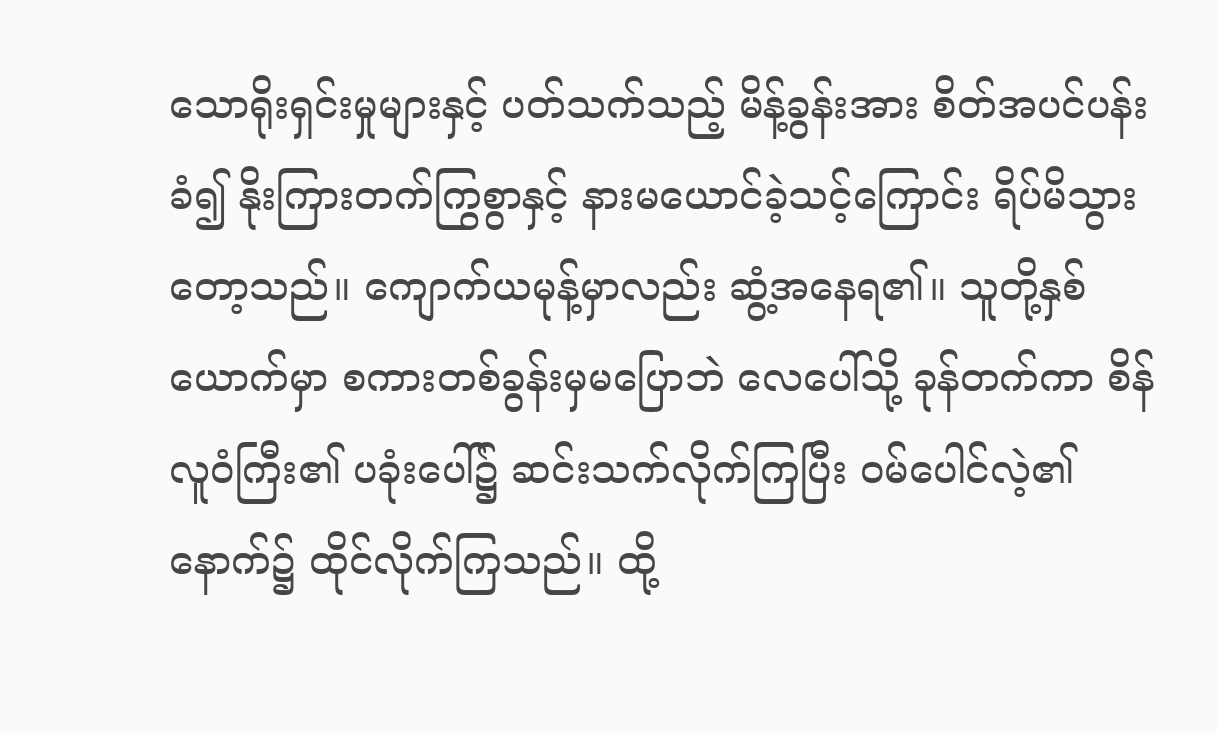သောရိုးရှင်းမှုများနှင့် ပတ်သက်သည့် မိန့်ခွန်းအား စိတ်အပင်ပန်းခံ၍ နိုးကြားတက်ကြွစွာနှင့် နားမယောင်ခဲ့သင့်ကြောင်း ရိပ်မိသွားတော့သည်။ ကျောက်ယမုန့်မှာလည်း ဆွံ့အနေရ၏။ သူတို့နှစ်ယောက်မှာ စကားတစ်ခွန်းမှမပြောဘဲ လေပေါ်သို့ ခုန်တက်ကာ စိန်လူဝံကြီး၏ ပခုံးပေါ်၌ ဆင်းသက်လိုက်ကြပြီး ဝမ်ပေါင်လဲ့၏နောက်၌ ထိုင်လိုက်ကြသည်။ ထို့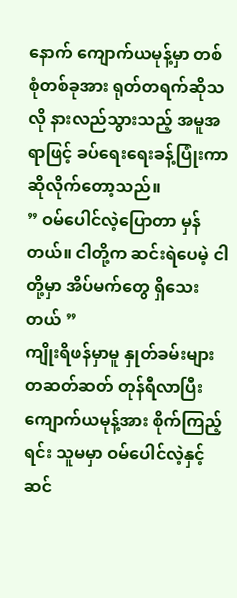နောက် ကျောက်ယမုန့်မှာ တစ်စုံတစ်ခုအား ရုတ်တရက်ဆိုသလို နားလည်သွားသည့် အမူအရာဖြင့် ခပ်ရေးရေးခန့်ပြုံးကာ ဆိုလိုက်တော့သည်။
” ဝမ်ပေါင်လဲ့ပြောတာ မှန်တယ်။ ငါတို့က ဆင်းရဲပေမဲ့ ငါတို့မှာ အိပ်မက်တွေ ရှိသေးတယ် ”
ကျိုးရိဖန်မှာမူ နှုတ်ခမ်းများ တဆတ်ဆတ် တုန်ရီလာပြီး ကျောက်ယမုန့်အား စိုက်ကြည့်ရင်း သူမမှာ ဝမ်ပေါင်လဲ့နှင့် ဆင်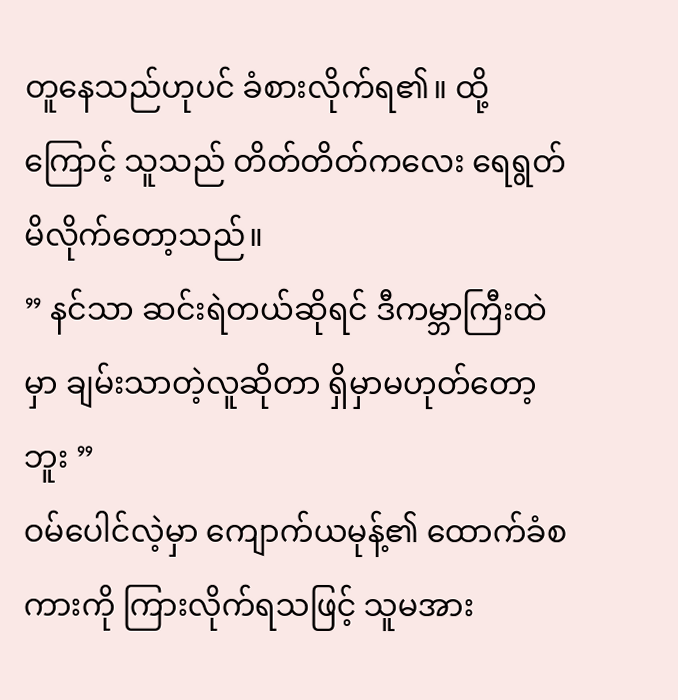တူနေသည်ဟုပင် ခံစားလိုက်ရ၏။ ထို့ကြောင့် သူသည် တိတ်တိတ်ကလေး ရေရွတ်မိလိုက်တော့သည်။
” နင်သာ ဆင်းရဲတယ်ဆိုရင် ဒီကမ္ဘာကြီးထဲမှာ ချမ်းသာတဲ့လူဆိုတာ ရှိမှာမဟုတ်တော့ဘူး ”
ဝမ်ပေါင်လဲ့မှာ ကျောက်ယမုန့်၏ ထောက်ခံစကားကို ကြားလိုက်ရသဖြင့် သူမအား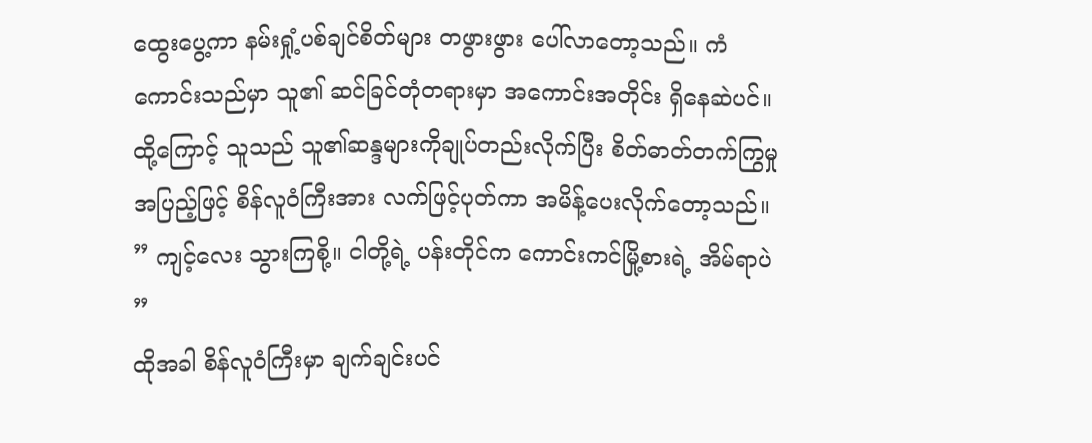ထွေးပွေ့ကာ နမ်းရှုံ့ပစ်ချင်စိတ်များ တဖွားဖွား ပေါ်လာတော့သည်။ ကံကောင်းသည်မှာ သူ၏ ဆင်ခြင်တုံတရားမှာ အကောင်းအတိုင်း ရှိနေဆဲပင်။ ထို့ကြောင့် သူသည် သူ၏ဆန္ဒများကိုချုပ်တည်းလိုက်ပြီး စိတ်ဓာတ်တက်ကြွမှုအပြည့်ဖြင့် စိန်လူဝံကြီးအား လက်ဖြင့်ပုတ်ကာ အမိန့်ပေးလိုက်တော့သည်။
” ကျင့်လေး သွားကြစို့။ ငါတို့ရဲ့ ပန်းတိုင်က ကောင်းကင်မြို့စားရဲ့ အိမ်ရာပဲ ”
ထိုအခါ စိန်လူဝံကြီးမှာ ချက်ချင်းပင်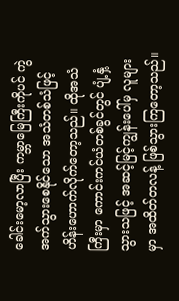ခေါင်းမော့လာပြီး ကမ္ဘာမြေကြီးကိုပင် ကွဲအက်သွားစေနိုင်သော အသံတစ်သံဖြင့် ဟိန်းဟောက်လိုက်တော့သည်။ ထိုအသံကြီးမှာ ကောင်းကင်ယံတစ်ခွင်တွင် ပျံ့နှံ့သွားသဖြင့် အဆင့်မြင့်ကျွန်းပေါ်မှ လူများမှာ အထိတ်တလန့် ဖြစ်သွားကြတော့သည်။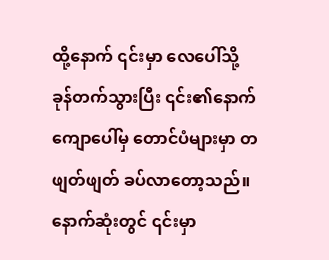ထို့နောက် ၎င်းမှာ လေပေါ်သို့ ခုန်တက်သွားပြီး ၎င်း၏နောက်ကျောပေါ်မှ တောင်ပံများမှာ တဖျတ်ဖျတ် ခပ်လာတော့သည်။ နောက်ဆုံးတွင် ၎င်းမှာ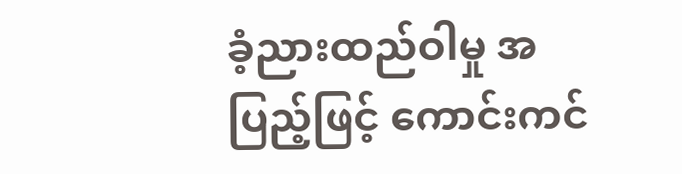ခံ့ညားထည်ဝါမှု အပြည့်ဖြင့် ကောင်းကင်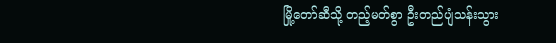မြို့တော်ဆီသို့ တည့်မတ်စွာ ဦးတည်ပျံသန်းသွား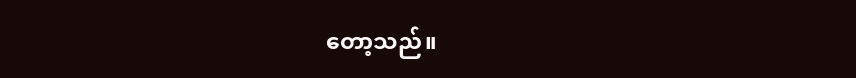တော့သည်။